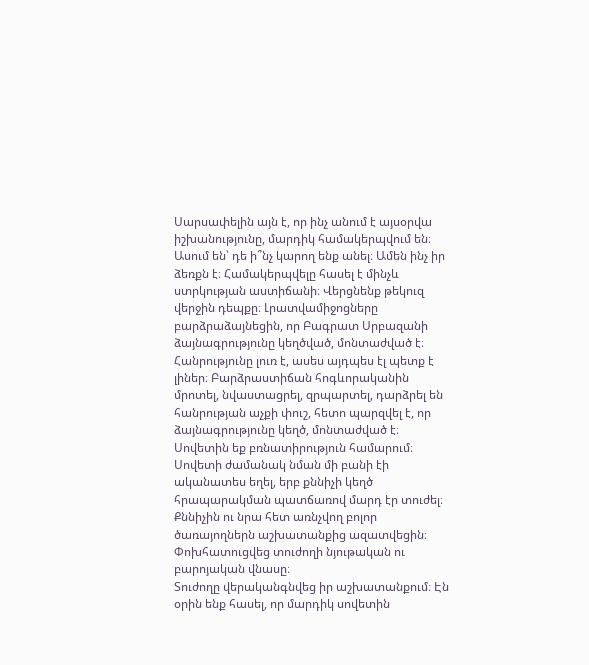Սարսափելին այն է, որ ինչ անում է այսօրվա իշխանությունը, մարդիկ համակերպվում են։ Ասում են՝ դե ի՞նչ կարող ենք անել։ Ամեն ինչ իր ձեռքն է։ Համակերպվելը հասել է մինչև ստրկության աստիճանի։ Վերցնենք թեկուզ վերջին դեպքը։ Լրատվամիջոցները բարձրաձայնեցին, որ Բագրատ Սրբազանի ձայնագրությունը կեղծված, մոնտաժված է։ Հանրությունը լուռ է, ասես այդպես էլ պետք է լիներ։ Բարձրաստիճան հոգևորականին մրոտել, նվաստացրել, զրպարտել, դարձրել են հանրության աչքի փուշ, հետո պարզվել է, որ ձայնագրությունը կեղծ, մոնտաժված է։ Սովետին եք բռնատիրություն համարում։ Սովետի ժամանակ նման մի բանի էի ականատես եղել, երբ քննիչի կեղծ հրապարակման պատճառով մարդ էր տուժել։ Քննիչին ու նրա հետ առնչվող բոլոր ծառայողներն աշխատանքից ազատվեցին։ Փոխհատուցվեց տուժողի նյութական ու բարոյական վնասը։
Տուժողը վերականգնվեց իր աշխատանքում։ Էն օրին ենք հասել, որ մարդիկ սովետին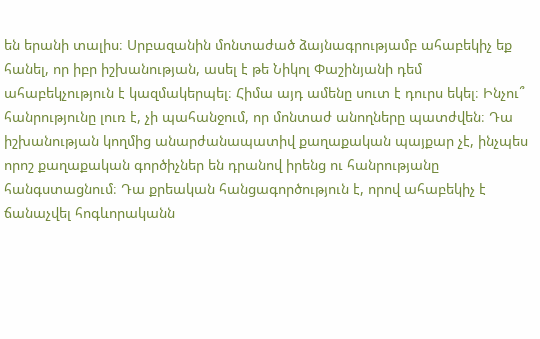են երանի տալիս։ Սրբազանին մոնտաժած ձայնագրությամբ ահաբեկիչ եք հանել, որ իբր իշխանության, ասել է թե Նիկոլ Փաշինյանի դեմ ահաբեկչություն է կազմակերպել։ Հիմա այդ ամենը սուտ է դուրս եկել։ Ինչու՞ հանրությունը լուռ է, չի պահանջում, որ մոնտաժ անողները պատժվեն։ Դա իշխանության կողմից անարժանապատիվ քաղաքական պայքար չէ, ինչպես որոշ քաղաքական գործիչներ են դրանով իրենց ու հանրությանը հանգստացնում։ Դա քրեական հանցագործություն է, որով ահաբեկիչ է ճանաչվել հոգևորականն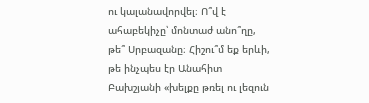ու կալանավորվել։ Ո՞վ է ահաբեկիչը՝ մոնտաժ անո՞ղը, թե՞ Սրբազանը։ Հիշու՞մ եք երևի, թե ինչպես էր Անահիտ Բախշյանի «խելքը թռել ու լեզուն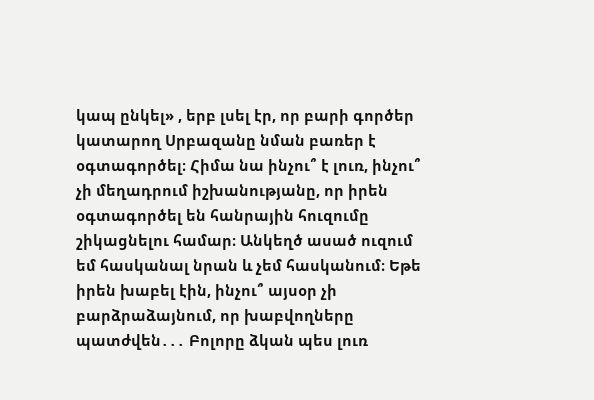կապ ընկել» , երբ լսել էր, որ բարի գործեր կատարող Սրբազանը նման բառեր է օգտագործել։ Հիմա նա ինչու՞ է լուռ, ինչու՞ չի մեղադրում իշխանությանը, որ իրեն օգտագործել են հանրային հուզումը շիկացնելու համար։ Անկեղծ ասած ուզում եմ հասկանալ նրան և չեմ հասկանում։ Եթե իրեն խաբել էին, ինչու՞ այսօր չի բարձրաձայնում, որ խաբվողները պատժվեն․․․ Բոլորը ձկան պես լուռ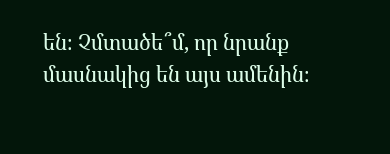են։ Չմտածե՞մ, որ նրանք մասնակից են այս ամենին։